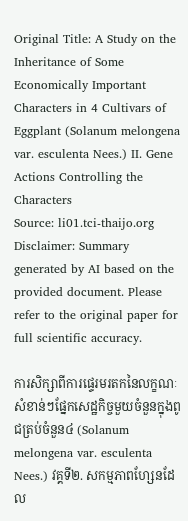Original Title: A Study on the Inheritance of Some Economically Important Characters in 4 Cultivars of Eggplant (Solanum melongena var. esculenta Nees.) II. Gene Actions Controlling the Characters
Source: li01.tci-thaijo.org
Disclaimer: Summary generated by AI based on the provided document. Please refer to the original paper for full scientific accuracy.

ការសិក្សាពីការផ្ទេរមរតកនៃលក្ខណៈសំខាន់ៗផ្នែកសេដ្ឋកិច្ចមួយចំនួនក្នុងពូជត្រប់ចំនួន៤ (Solanum melongena var. esculenta Nees.) វគ្គទី២. សកម្មភាពហ្សែនដែល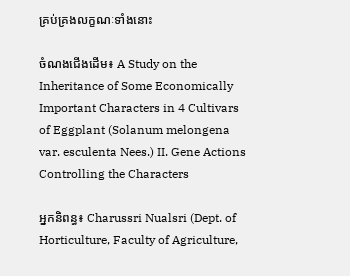គ្រប់គ្រងលក្ខណៈទាំងនោះ

ចំណងជើងដើម៖ A Study on the Inheritance of Some Economically Important Characters in 4 Cultivars of Eggplant (Solanum melongena var. esculenta Nees.) II. Gene Actions Controlling the Characters

អ្នកនិពន្ធ៖ Charussri Nualsri (Dept. of Horticulture, Faculty of Agriculture,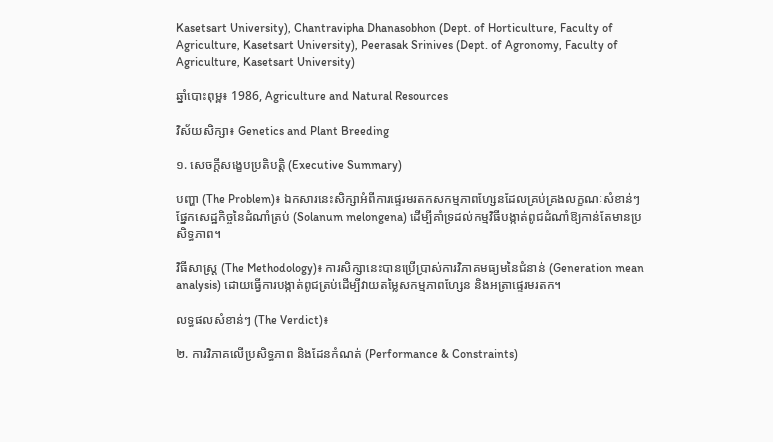Kasetsart University), Chantravipha Dhanasobhon (Dept. of Horticulture, Faculty of Agriculture, Kasetsart University), Peerasak Srinives (Dept. of Agronomy, Faculty of Agriculture, Kasetsart University)

ឆ្នាំបោះពុម្ព៖ 1986, Agriculture and Natural Resources

វិស័យសិក្សា៖ Genetics and Plant Breeding

១. សេចក្តីសង្ខេបប្រតិបត្តិ (Executive Summary)

បញ្ហា (The Problem)៖ ឯកសារនេះសិក្សាអំពីការផ្ទេរមរតកសកម្មភាពហ្សែនដែលគ្រប់គ្រងលក្ខណៈសំខាន់ៗផ្នែកសេដ្ឋកិច្ចនៃដំណាំត្រប់ (Solanum melongena) ដើម្បីគាំទ្រដល់កម្មវិធីបង្កាត់ពូជដំណាំឱ្យកាន់តែមានប្រសិទ្ធភាព។

វិធីសាស្ត្រ (The Methodology)៖ ការសិក្សានេះបានប្រើប្រាស់ការវិភាគមធ្យមនៃជំនាន់ (Generation mean analysis) ដោយធ្វើការបង្កាត់ពូជត្រប់ដើម្បីវាយតម្លៃសកម្មភាពហ្សែន និងអត្រាផ្ទេរមរតក។

លទ្ធផលសំខាន់ៗ (The Verdict)៖

២. ការវិភាគលើប្រសិទ្ធភាព និងដែនកំណត់ (Performance & Constraints)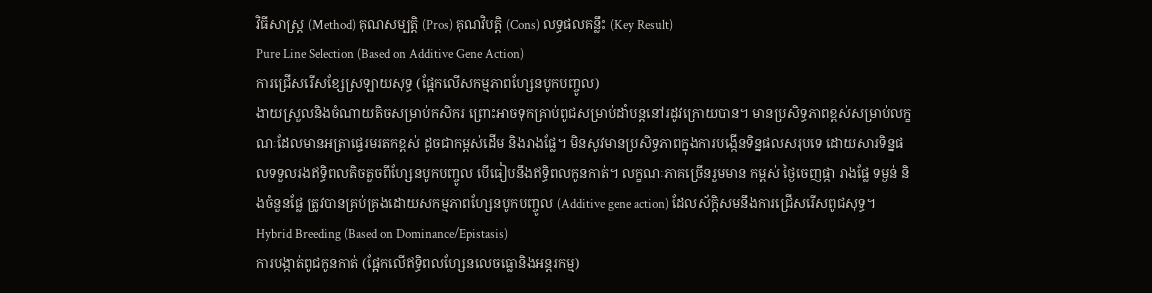វិធីសាស្ត្រ (Method) គុណសម្បត្តិ (Pros) គុណវិបត្តិ (Cons) លទ្ធផលគន្លឹះ (Key Result)
Pure Line Selection (Based on Additive Gene Action)
ការជ្រើសរើសខ្សែស្រឡាយសុទ្ធ (ផ្អែកលើសកម្មភាពហ្សែនបូកបញ្ចូល)
ងាយស្រួលនិងចំណាយតិចសម្រាប់កសិករ ព្រោះអាចទុកគ្រាប់ពូជសម្រាប់ដាំបន្តនៅរដូវក្រោយបាន។ មានប្រសិទ្ធភាពខ្ពស់សម្រាប់លក្ខណៈដែលមានអត្រាផ្ទេរមរតកខ្ពស់ ដូចជាកម្ពស់ដើម និងរាងផ្លែ។ មិនសូវមានប្រសិទ្ធភាពក្នុងការបង្កើនទិន្នផលសរុបទេ ដោយសារទិន្នផលទទួលរងឥទ្ធិពលតិចតួចពីហ្សែនបូកបញ្ចូល បើធៀបនឹងឥទ្ធិពលកូនកាត់។ លក្ខណៈភាគច្រើនរួមមាន កម្ពស់ ថ្ងៃចេញផ្កា រាងផ្លែ ទម្ងន់ និងចំនួនផ្លែ ត្រូវបានគ្រប់គ្រងដោយសកម្មភាពហ្សែនបូកបញ្ចូល (Additive gene action) ដែលស័ក្តិសមនឹងការជ្រើសរើសពូជសុទ្ធ។
Hybrid Breeding (Based on Dominance/Epistasis)
ការបង្កាត់ពូជកូនកាត់ (ផ្អែកលើឥទ្ធិពលហ្សែនលេចធ្លោនិងអន្តរកម្ម)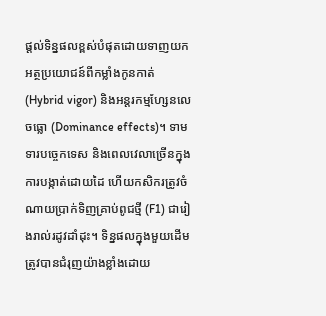ផ្តល់ទិន្នផលខ្ពស់បំផុតដោយទាញយកអត្ថប្រយោជន៍ពីកម្លាំងកូនកាត់ (Hybrid vigor) និងអន្តរកម្មហ្សែនលេចធ្លោ (Dominance effects)។ ទាមទារបច្ចេកទេស និងពេលវេលាច្រើនក្នុងការបង្កាត់ដោយដៃ ហើយកសិករត្រូវចំណាយប្រាក់ទិញគ្រាប់ពូជថ្មី (F1) ជារៀងរាល់រដូវដាំដុះ។ ទិន្នផលក្នុងមួយដើមត្រូវបានជំរុញយ៉ាងខ្លាំងដោយ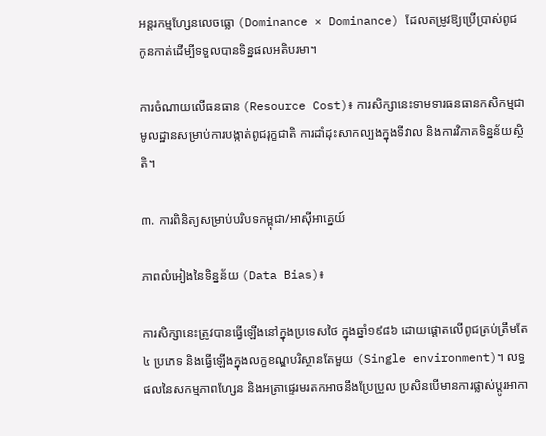អន្តរកម្មហ្សែនលេចធ្លោ (Dominance × Dominance) ដែលតម្រូវឱ្យប្រើប្រាស់ពូជកូនកាត់ដើម្បីទទួលបានទិន្នផលអតិបរមា។

ការចំណាយលើធនធាន (Resource Cost)៖ ការសិក្សានេះទាមទារធនធានកសិកម្មជាមូលដ្ឋានសម្រាប់ការបង្កាត់ពូជរុក្ខជាតិ ការដាំដុះសាកល្បងក្នុងទីវាល និងការវិភាគទិន្នន័យស្ថិតិ។

៣. ការពិនិត្យសម្រាប់បរិបទកម្ពុជា/អាស៊ីអាគ្នេយ៍

ភាពលំអៀងនៃទិន្នន័យ (Data Bias)៖

ការសិក្សានេះត្រូវបានធ្វើឡើងនៅក្នុងប្រទេសថៃ ក្នុងឆ្នាំ១៩៨៦ ដោយផ្តោតលើពូជត្រប់ត្រឹមតែ ៤ ប្រភេទ និងធ្វើឡើងក្នុងលក្ខខណ្ឌបរិស្ថានតែមួយ (Single environment)។ លទ្ធផលនៃសកម្មភាពហ្សែន និងអត្រាផ្ទេរមរតកអាចនឹងប្រែប្រួល ប្រសិនបើមានការផ្លាស់ប្តូរអាកា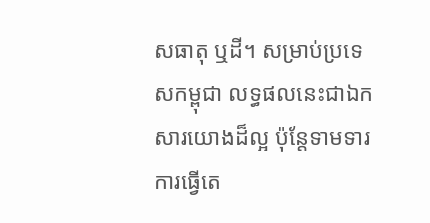សធាតុ ឬដី។ សម្រាប់ប្រទេសកម្ពុជា លទ្ធផលនេះជាឯកសារយោងដ៏ល្អ ប៉ុន្តែទាមទារការធ្វើតេ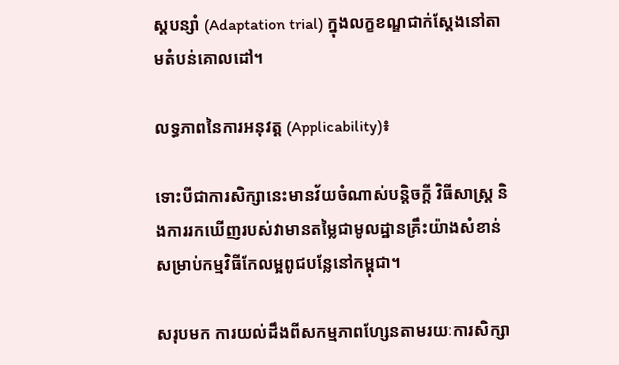ស្តបន្សាំ (Adaptation trial) ក្នុងលក្ខខណ្ឌជាក់ស្តែងនៅតាមតំបន់គោលដៅ។

លទ្ធភាពនៃការអនុវត្ត (Applicability)៖

ទោះបីជាការសិក្សានេះមានវ័យចំណាស់បន្តិចក្តី វិធីសាស្ត្រ និងការរកឃើញរបស់វាមានតម្លៃជាមូលដ្ឋានគ្រឹះយ៉ាងសំខាន់សម្រាប់កម្មវិធីកែលម្អពូជបន្លែនៅកម្ពុជា។

សរុបមក ការយល់ដឹងពីសកម្មភាពហ្សែនតាមរយៈការសិក្សា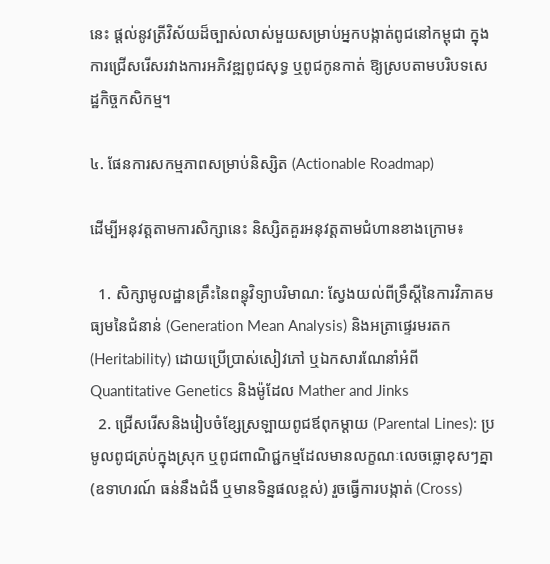នេះ ផ្តល់នូវត្រីវិស័យដ៏ច្បាស់លាស់មួយសម្រាប់អ្នកបង្កាត់ពូជនៅកម្ពុជា ក្នុងការជ្រើសរើសរវាងការអភិវឌ្ឍពូជសុទ្ធ ឬពូជកូនកាត់ ឱ្យស្របតាមបរិបទសេដ្ឋកិច្ចកសិកម្ម។

៤. ផែនការសកម្មភាពសម្រាប់និស្សិត (Actionable Roadmap)

ដើម្បីអនុវត្តតាមការសិក្សានេះ និស្សិតគួរអនុវត្តតាមជំហានខាងក្រោម៖

  1. សិក្សាមូលដ្ឋានគ្រឹះនៃពន្ធុវិទ្យាបរិមាណ: ស្វែងយល់ពីទ្រឹស្តីនៃការវិភាគមធ្យមនៃជំនាន់ (Generation Mean Analysis) និងអត្រាផ្ទេរមរតក (Heritability) ដោយប្រើប្រាស់សៀវភៅ ឬឯកសារណែនាំអំពី Quantitative Genetics និងម៉ូដែល Mather and Jinks
  2. ជ្រើសរើសនិងរៀបចំខ្សែស្រឡាយពូជឪពុកម្តាយ (Parental Lines): ប្រមូលពូជត្រប់ក្នុងស្រុក ឬពូជពាណិជ្ជកម្មដែលមានលក្ខណៈលេចធ្លោខុសៗគ្នា (ឧទាហរណ៍ ធន់នឹងជំងឺ ឬមានទិន្នផលខ្ពស់) រួចធ្វើការបង្កាត់ (Cross)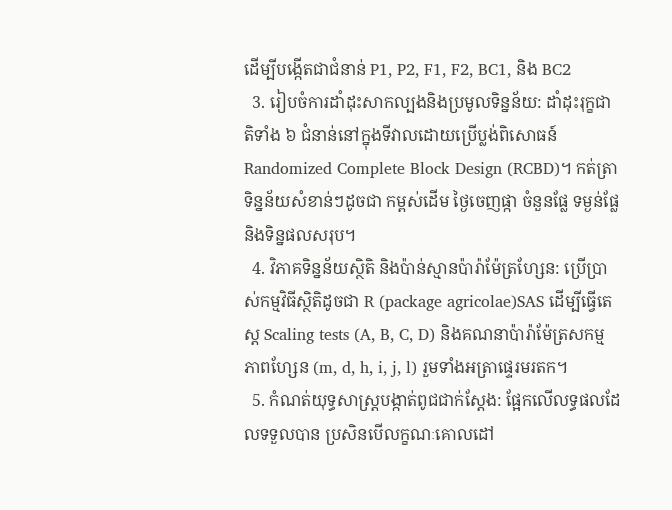ដើម្បីបង្កើតជាជំនាន់ P1, P2, F1, F2, BC1, និង BC2
  3. រៀបចំការដាំដុះសាកល្បងនិងប្រមូលទិន្នន័យ: ដាំដុះរុក្ខជាតិទាំង ៦ ជំនាន់នៅក្នុងទីវាលដោយប្រើប្លង់ពិសោធន៍ Randomized Complete Block Design (RCBD)។ កត់ត្រាទិន្នន័យសំខាន់ៗដូចជា កម្ពស់ដើម ថ្ងៃចេញផ្កា ចំនួនផ្លែ ទម្ងន់ផ្លែ និងទិន្នផលសរុប។
  4. វិភាគទិន្នន័យស្ថិតិ និងប៉ាន់ស្មានប៉ារ៉ាម៉ែត្រហ្សែន: ប្រើប្រាស់កម្មវិធីស្ថិតិដូចជា R (package agricolae)SAS ដើម្បីធ្វើតេស្ត Scaling tests (A, B, C, D) និងគណនាប៉ារ៉ាម៉ែត្រសកម្មភាពហ្សែន (m, d, h, i, j, l) រួមទាំងអត្រាផ្ទេរមរតក។
  5. កំណត់យុទ្ធសាស្ត្របង្កាត់ពូជជាក់ស្តែង: ផ្អែកលើលទ្ធផលដែលទទួលបាន ប្រសិនបើលក្ខណៈគោលដៅ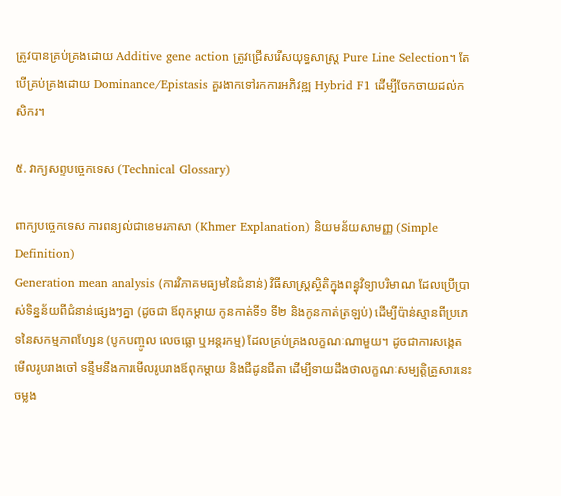ត្រូវបានគ្រប់គ្រងដោយ Additive gene action ត្រូវជ្រើសរើសយុទ្ធសាស្ត្រ Pure Line Selection។ តែបើគ្រប់គ្រងដោយ Dominance/Epistasis គួរងាកទៅរកការអភិវឌ្ឍ Hybrid F1 ដើម្បីចែកចាយដល់កសិករ។

៥. វាក្យសព្ទបច្ចេកទេស (Technical Glossary)

ពាក្យបច្ចេកទេស ការពន្យល់ជាខេមរភាសា (Khmer Explanation) និយមន័យសាមញ្ញ (Simple Definition)
Generation mean analysis (ការវិភាគមធ្យមនៃជំនាន់) វិធីសាស្ត្រស្ថិតិក្នុងពន្ធុវិទ្យាបរិមាណ ដែលប្រើប្រាស់ទិន្នន័យពីជំនាន់ផ្សេងៗគ្នា (ដូចជា ឪពុកម្តាយ កូនកាត់ទី១ ទី២ និងកូនកាត់ត្រឡប់) ដើម្បីប៉ាន់ស្មានពីប្រភេទនៃសកម្មភាពហ្សែន (បូកបញ្ចូល លេចធ្លោ ឬអន្តរកម្ម) ដែលគ្រប់គ្រងលក្ខណៈណាមួយ។ ដូចជាការសង្កេតមើលរូបរាងចៅ ទន្ទឹមនឹងការមើលរូបរាងឪពុកម្តាយ និងជីដូនជីតា ដើម្បីទាយដឹងថាលក្ខណៈសម្បត្តិគ្រួសារនេះចម្លង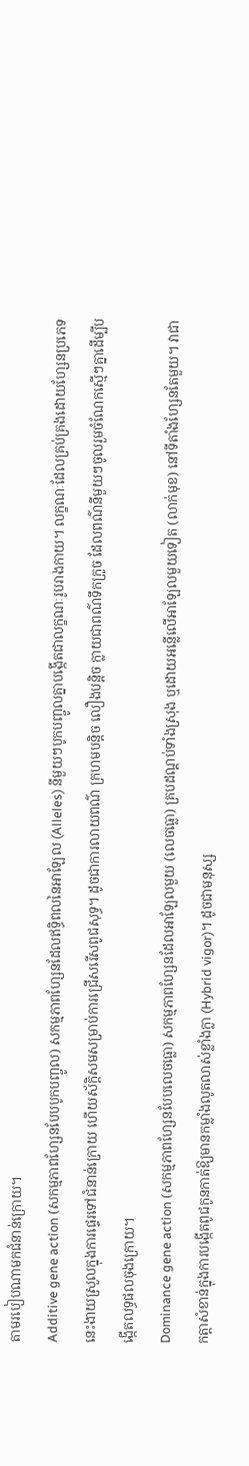តាមរបៀបណាមកជំនាន់ក្រោយ។
Additive gene action (សកម្មភាពហ្សែនបែបបូកបញ្ចូល) សកម្មភាពហ្សែនដែលឥទ្ធិពលនៃអាឡែល (Alleles) នីមួយៗបូកបញ្ចូលគ្នាបង្កើតជាលក្ខណៈរូបរាងកាយ។ លក្ខណៈដែលគ្រប់គ្រងដោយហ្សែនប្រភេទនេះងាយស្រួលក្នុងការផ្ទេរទៅជំនាន់ក្រោយ ហើយស័ក្តិសមសម្រាប់ការជ្រើសរើសពូជសុទ្ធ។ ដូចជាការលាយពណ៌ ក្រហមបន្តិច លឿងបន្តិច ក្លាយជាពណ៌ទឹកក្រូច ដែលពណ៌នីមួយៗចូលរួមចំណែកស្មើៗគ្នាដើម្បីបង្កើតលទ្ធផលចុងក្រោយ។
Dominance gene action (សកម្មភាពហ្សែនបែបលេចធ្លោ) សកម្មភាពហ្សែនដែលអាឡែលមួយ (លេចធ្លោ) គ្របដណ្តប់ទាំងស្រុង ឬដោយអន្លើលើអាឡែលមួយទៀត (លាក់មុខ) នៅទីតាំងហ្សែនតែមួយ។ វាជាកត្តាសំខាន់ក្នុងការបង្កើតពូជកូនកាត់ឱ្យមានកម្លាំងលូតលាស់ខ្លាំងក្លា (Hybrid vigor)។ ដូចជាមនុស្ស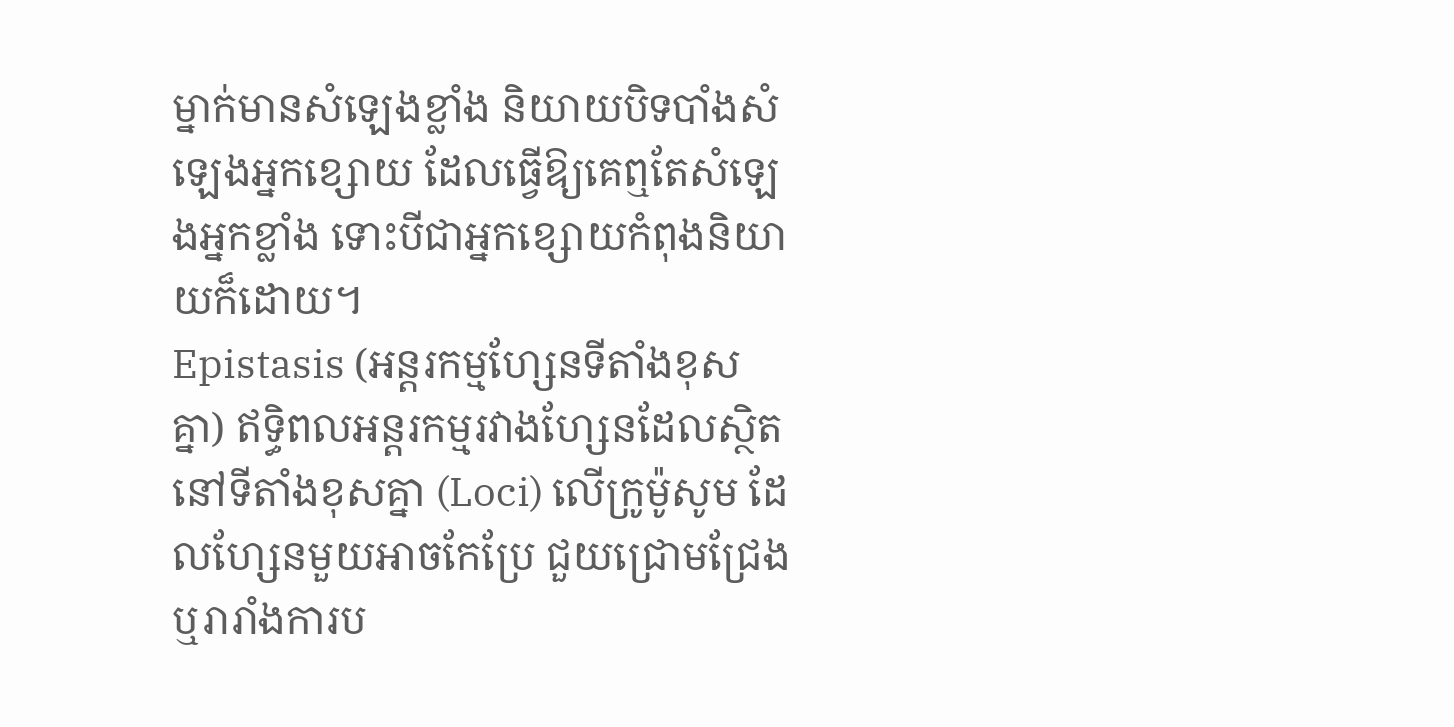ម្នាក់មានសំឡេងខ្លាំង និយាយបិទបាំងសំឡេងអ្នកខ្សោយ ដែលធ្វើឱ្យគេឮតែសំឡេងអ្នកខ្លាំង ទោះបីជាអ្នកខ្សោយកំពុងនិយាយក៏ដោយ។
Epistasis (អន្តរកម្មហ្សែនទីតាំងខុសគ្នា) ឥទ្ធិពលអន្តរកម្មរវាងហ្សែនដែលស្ថិតនៅទីតាំងខុសគ្នា (Loci) លើក្រូម៉ូសូម ដែលហ្សែនមួយអាចកែប្រែ ជួយជ្រោមជ្រែង ឬរារាំងការប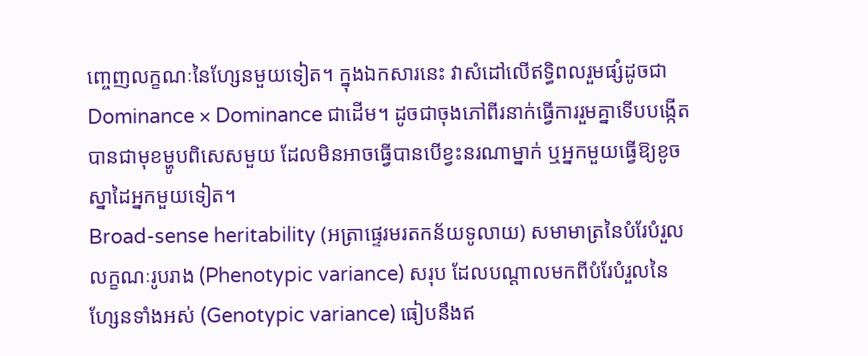ញ្ចេញលក្ខណៈនៃហ្សែនមួយទៀត។ ក្នុងឯកសារនេះ វាសំដៅលើឥទ្ធិពលរួមផ្សំដូចជា Dominance × Dominance ជាដើម។ ដូចជាចុងភៅពីរនាក់ធ្វើការរួមគ្នាទើបបង្កើតបានជាមុខម្ហូបពិសេសមួយ ដែលមិនអាចធ្វើបានបើខ្វះនរណាម្នាក់ ឬអ្នកមួយធ្វើឱ្យខូចស្នាដៃអ្នកមួយទៀត។
Broad-sense heritability (អត្រាផ្ទេរមរតកន័យទូលាយ) សមាមាត្រនៃបំរែបំរួលលក្ខណៈរូបរាង (Phenotypic variance) សរុប ដែលបណ្តាលមកពីបំរែបំរួលនៃហ្សែនទាំងអស់ (Genotypic variance) ធៀបនឹងឥ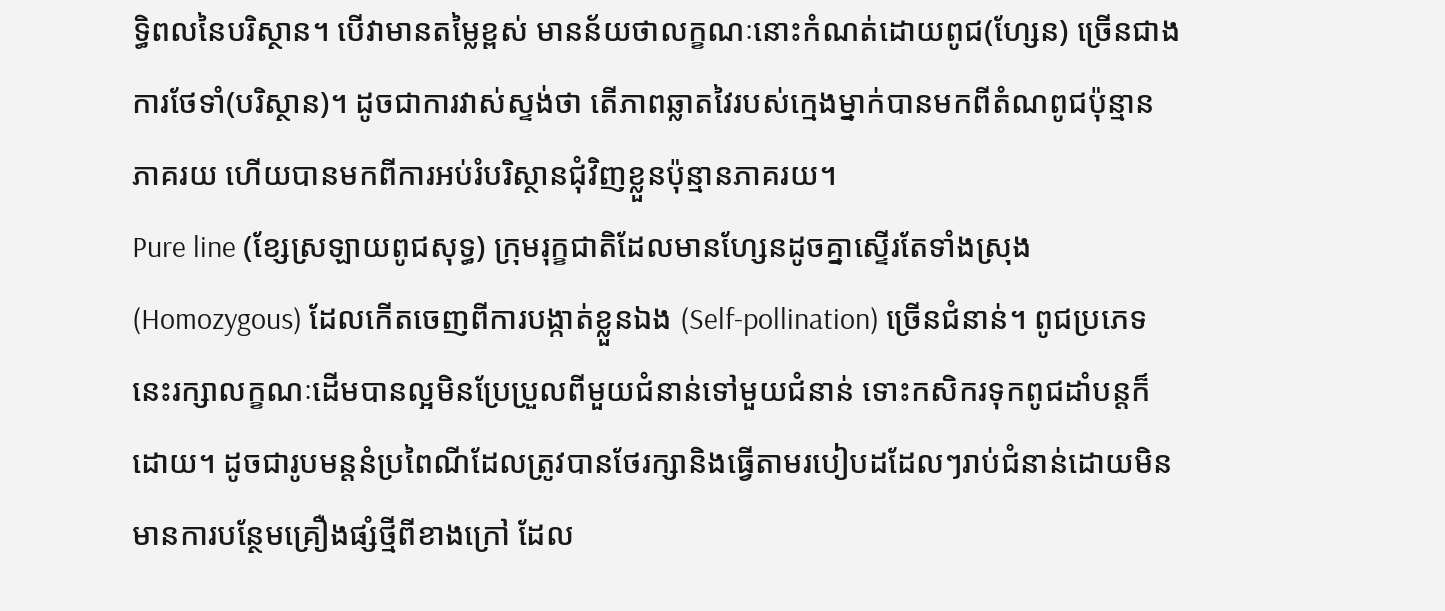ទ្ធិពលនៃបរិស្ថាន។ បើវាមានតម្លៃខ្ពស់ មានន័យថាលក្ខណៈនោះកំណត់ដោយពូជ(ហ្សែន) ច្រើនជាងការថែទាំ(បរិស្ថាន)។ ដូចជាការវាស់ស្ទង់ថា តើភាពឆ្លាតវៃរបស់ក្មេងម្នាក់បានមកពីតំណពូជប៉ុន្មានភាគរយ ហើយបានមកពីការអប់រំបរិស្ថានជុំវិញខ្លួនប៉ុន្មានភាគរយ។
Pure line (ខ្សែស្រឡាយពូជសុទ្ធ) ក្រុមរុក្ខជាតិដែលមានហ្សែនដូចគ្នាស្ទើរតែទាំងស្រុង (Homozygous) ដែលកើតចេញពីការបង្កាត់ខ្លួនឯង (Self-pollination) ច្រើនជំនាន់។ ពូជប្រភេទនេះរក្សាលក្ខណៈដើមបានល្អមិនប្រែប្រួលពីមួយជំនាន់ទៅមួយជំនាន់ ទោះកសិករទុកពូជដាំបន្តក៏ដោយ។ ដូចជារូបមន្តនំប្រពៃណីដែលត្រូវបានថែរក្សានិងធ្វើតាមរបៀបដដែលៗរាប់ជំនាន់ដោយមិនមានការបន្ថែមគ្រឿងផ្សំថ្មីពីខាងក្រៅ ដែល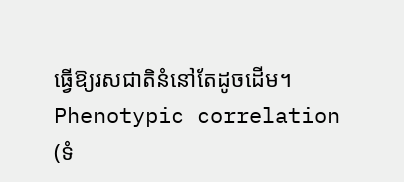ធ្វើឱ្យរសជាតិនំនៅតែដូចដើម។
Phenotypic correlation (ទំ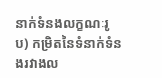នាក់ទំនងលក្ខណៈរូប) កម្រិតនៃទំនាក់ទំនងរវាងល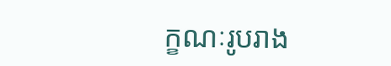ក្ខណៈរូបរាង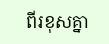ពីរខុសគ្នា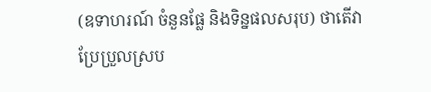(ឧទាហរណ៍ ចំនួនផ្លែ និងទិន្នផលសរុប) ថាតើវាប្រែប្រួលស្រប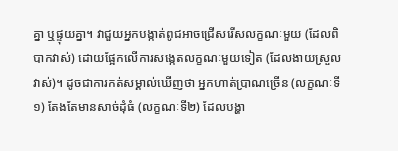គ្នា ឬផ្ទុយគ្នា។ វាជួយអ្នកបង្កាត់ពូជអាចជ្រើសរើសលក្ខណៈមួយ (ដែលពិបាកវាស់) ដោយផ្អែកលើការសង្កេតលក្ខណៈមួយទៀត (ដែលងាយស្រួលវាស់)។ ដូចជាការកត់សម្គាល់ឃើញថា អ្នកហាត់ប្រាណច្រើន (លក្ខណៈទី១) តែងតែមានសាច់ដុំធំ (លក្ខណៈទី២) ដែលបង្ហា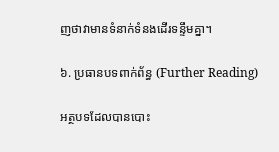ញថាវាមានទំនាក់ទំនងដើរទន្ទឹមគ្នា។

៦. ប្រធានបទពាក់ព័ន្ធ (Further Reading)

អត្ថបទដែលបានបោះ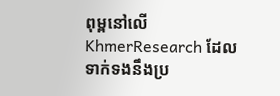ពុម្ពនៅលើ KhmerResearch ដែលទាក់ទងនឹងប្រ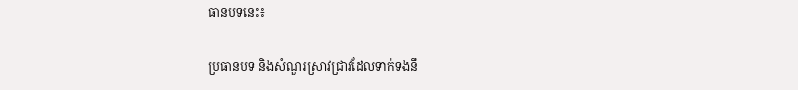ធានបទនេះ៖

ប្រធានបទ និងសំណួរស្រាវជ្រាវដែលទាក់ទងនឹ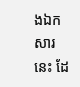ងឯកសារនេះ ដែ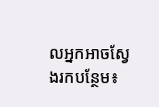លអ្នកអាចស្វែងរកបន្ថែម៖